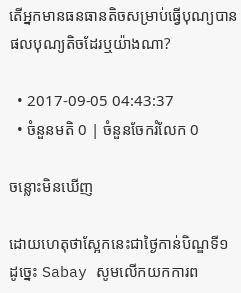តើអ្នកមានធនធានតិចសម្រាប់ធ្វើបុណ្យបានផលបុណ្យតិចដែរឬយ៉ាងណា?

  • 2017-09-05 04:43:37
  • ចំនួនមតិ 0 | ចំនួនចែករំលែក 0

ចន្លោះមិនឃើញ

ដោយហេតុថាស្អែកនេះជាថ្ងៃកាន់បិណ្ឌទី១ ដូច្នេះ Sabay សូមលើកយកការព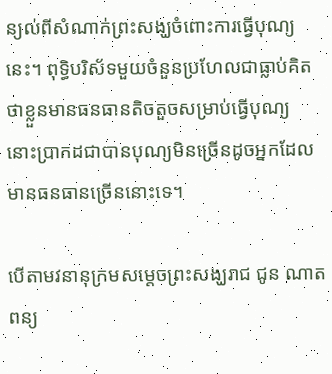ន្យល់ពីសំណាក់ព្រះសង្ឃចំពោះការធ្វើបុណ្យនេះ។ ពុទ្ធិបរិស័ទមួយចំនួនប្រហែលជាធ្លាប់គិតថាខ្លួនមានធនធានតិចតួចសម្រាប់ធ្វើបុណ្យ នោះប្រាកដជាបានបុណ្យមិនច្រើនដូចអ្នកដែលមានធនធានច្រើននោះទេ។

បើតាមវនានុក្រមសម្តេចព្រះសង្ឃរាជ ជូន ណាត ពន្យ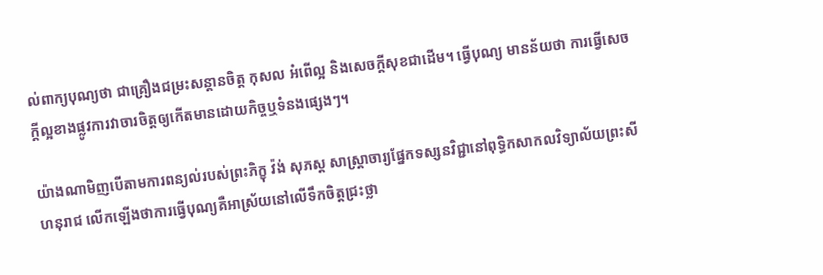ល់ពាក្យបុណ្យថា ជាគ្រឿងជម្រះសន្តានចិត្ត កុសល អំពើល្អ និងសេចក្តីសុខជាដើម។ ធ្វើបុណ្យ មានន័យថា ការធ្វើសេចក្តីល្អខាងផ្លូវការវាចារចិត្តឲ្យកើតមានដោយកិច្ចឬទំនងផ្សេងៗ។

យ៉ាងណាមិញបើតាមការពន្យល់របស់ព្រះភិក្ខុ វ៉ង់ សុភស្ត សាស្រ្តាចារ្យផ្នែកទស្សនវិជ្ជានៅពុទ្ធិកសាកលវិទ្យាល័យព្រះសីហនុរាជ លើកឡើងថាការធ្វើបុណ្យគឺអាស្រ័យនៅលើទឹកចិត្តជ្រះថ្លា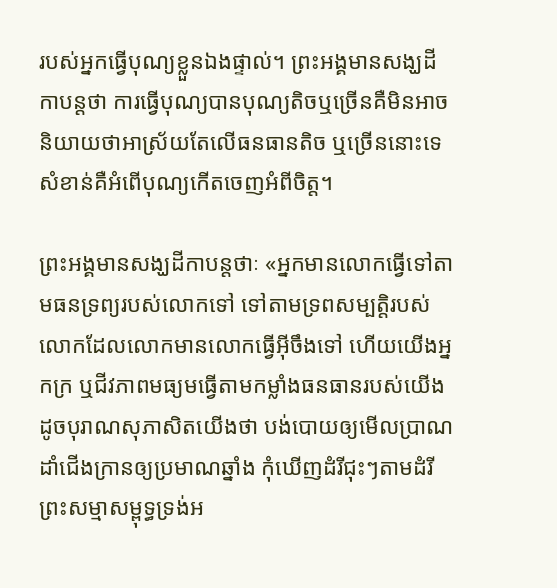របស់អ្នកធ្វើបុណ្យខ្លួនឯងផ្ទាល់។ ព្រះអង្គមានសង្ឃដីកាបន្តថា ការធ្វើបុណ្យបានបុណ្យតិចឬច្រើនគឺមិនអាចនិយាយថាអាស្រ័យតែលើធនធានតិច ឬច្រើននោះទេ សំខាន់គឺអំពើបុណ្យកើតចេញអំពីចិត្ត។

ព្រះអង្គមានសង្ឃដីកាបន្តថាៈ «អ្នកមានលោកធ្វើទៅតាមធនទ្រព្យរបស់លោកទៅ ទៅតាមទ្រពសម្បត្តិរបស់លោកដែលលោកមានលោកធ្វើអ៊ីចឹងទៅ ហើយយើងអ្នកក្រ ឬជីវភាពមធ្យមធ្វើតាមកម្លាំងធនធានរបស់យើង ដូចបុរាណសុភាសិតយើងថា បង់បោយឲ្យមើលប្រាណ ដាំជើងក្រានឲ្យប្រមាណឆ្នាំង កុំឃើញដំរីជុះៗតាមដំរី ព្រះសម្មាសម្ពុទ្ធទ្រង់អ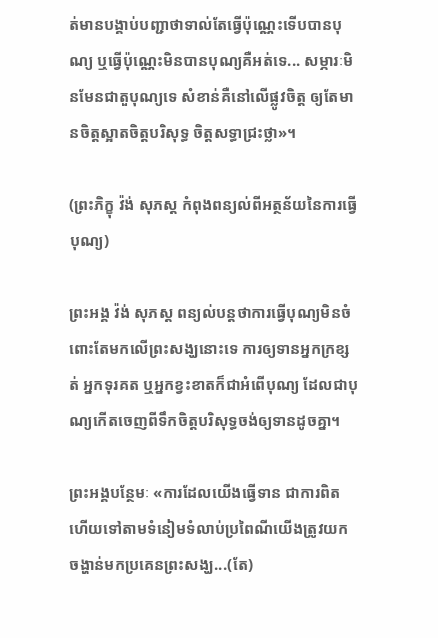ត់មានបង្គាប់បញ្ជាថាទាល់តែធ្វើប៉ុណ្ណេះទើបបានបុណ្យ ឬធ្វើប៉ុណ្ណេះមិនបានបុណ្យគឺអត់ទេ... សម្ភារៈមិនមែនជាតួបុណ្យទេ សំខាន់គឺនៅលើផ្លូវចិត្ត ឲ្យតែមានចិត្តស្អាតចិត្តបរិសុទ្ធ ចិត្តសទ្ធាជ្រះថ្លា»។

(ព្រះភិក្ខុ វ៉ង់ សុភស្ត កំពុងពន្យល់ពីអត្ថន័យនៃការធ្វើបុណ្យ)

ព្រះអង្គ វ៉ង់ សុភស្ត ពន្យល់បន្តថាការធ្វើបុណ្យមិនចំពោះតែមកលើព្រះសង្ឃនោះទេ ការឲ្យទានអ្នកក្រខ្សត់ អ្នកទុរគត ឬអ្នកខ្វះខាតក៏ជាអំពើបុណ្យ ដែលជាបុណ្យកើតចេញពីទឹកចិត្តបរិសុទ្ធចង់ឲ្យទានដូចគ្នា។

ព្រះអង្គបន្ថែមៈ «ការដែលយើងធ្វើទាន ជាការពិតហើយទៅតាមទំនៀមទំលាប់ប្រពៃណីយើងត្រូវយកចង្ហាន់មកប្រគេនព្រះសង្ឃ...(តែ)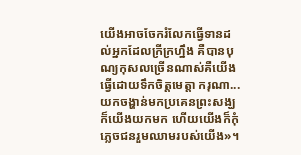យើងអាចចែករំលែកធ្វើទានដល់អ្នកដែលក្រីក្រហ្នឹង គឺបានបុណ្យកុសលច្រើនណាស់គឺយើងធ្វើដោយទឹកចិត្តមេត្តា ករុណា...យកចង្ហាន់មកប្រគេនព្រះសង្ឃក៏យើងយកមក ហើយយើងក៏កុំភ្លេចជនរួមឈាមរបស់យើង»។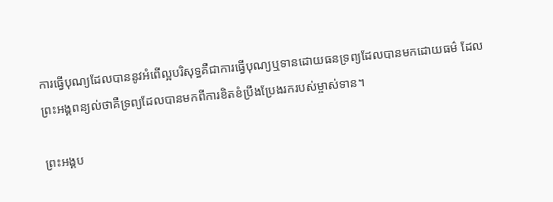ការធ្វើបុណ្យដែលបាននូវអំពើល្អបរិសុទ្ធគឺជាការធ្វើបុណ្យឬទានដោយធនទ្រព្យដែលបានមកដោយធម៌ ដែលព្រះអង្គពន្យល់ថាគឺទ្រព្យដែលបានមកពីការខិតខំប្រឹងប្រែងរករបស់ម្ចាស់ទាន។

ព្រះអង្គប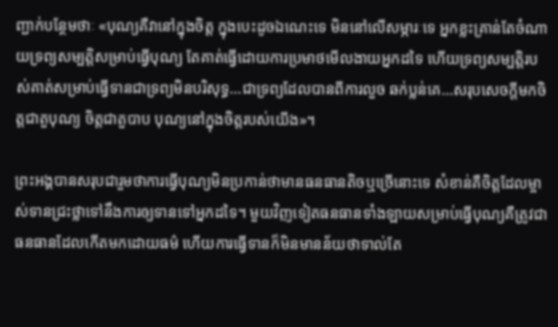ញ្ជាក់បន្ថែមថាៈ «បុណ្យគឺវានៅក្នុងចិត្ត ក្នុងបេះដូចឯណេះទេ មិននៅលើសម្ភារៈទេ អ្នកខ្លះគ្រាន់តែចំណាយទ្រព្យសម្បត្តិសម្រាប់ធ្វើបុណ្យ តែគាត់ធ្វើដោយការប្រមាថមើលងាយអ្នកដទៃ ហើយទ្រព្យសម្បត្តិរបស់គាត់សម្រាប់ធ្វើទានជាទ្រព្យមិនបរិសុទ្ធ...ជាទ្រព្យដែលបានពីការលួច ឆក់ប្លន់គេ...សរុបសេចក្តីមកចិត្តជាតួបុណ្យ ចិត្តជាតួបាប បុណ្យនៅក្នុងចិត្តរបស់យើង»។

ព្រះអង្គបានសរុបជារួមថាការធ្វើបុណ្យមិនប្រកាន់ថាមានធនធានតិចឬច្រើនោះទេ សំខាន់គឺចិត្តដែលម្ចាស់ទានជ្រះថ្លាទៅនឹងការឲ្យទានទៅអ្នកដទៃ។ មួយវិញទៀតធនធានទាំងឡាយសម្រាប់ធ្វើបុណ្យគឺត្រូវជាធនធានដែលកើតមកដោយធម៌ ហើយការធ្វើទានក៏មិនមានន័យថាទាល់តែ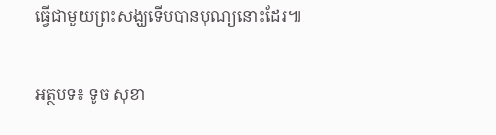ធ្វើជាមួយព្រះសង្ឃទើបបានបុណ្យនោះដែរ៕

អត្ថបទ៖ ទូច សុខា